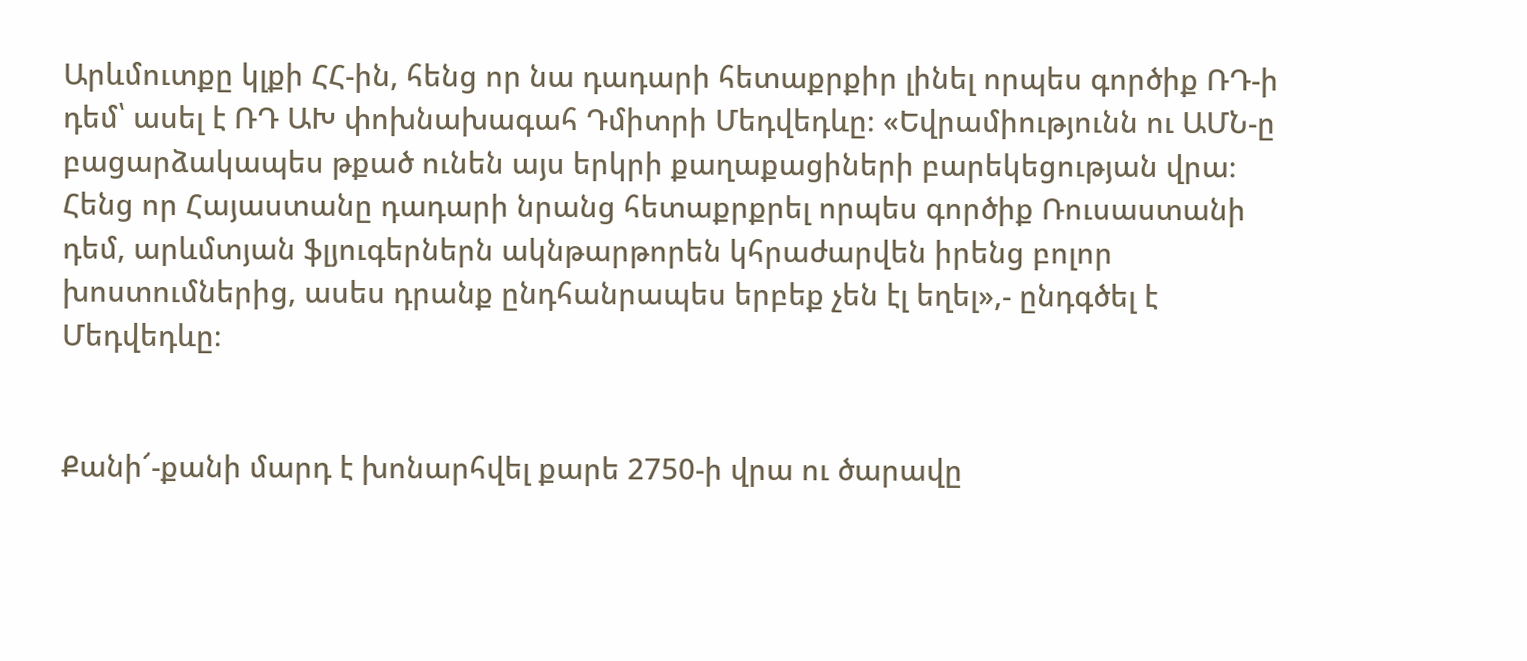Արևմուտքը կլքի ՀՀ-ին, հենց որ նա դադարի հետաքրքիր լինել որպես գործիք ՌԴ-ի դեմ՝ ասել է ՌԴ ԱԽ փոխնախագահ Դմիտրի Մեդվեդևը։ «Եվրամիությունն ու ԱՄՆ-ը բացարձակապես թքած ունեն այս երկրի քաղաքացիների բարեկեցության վրա։ Հենց որ Հայաստանը դադարի նրանց հետաքրքրել որպես գործիք Ռուսաստանի դեմ, արևմտյան ֆլյուգերներն ակնթարթորեն կհրաժարվեն իրենց բոլոր խոստումներից, ասես դրանք ընդհանրապես երբեք չեն էլ եղել»,- ընդգծել է Մեդվեդևը։


Քանի՜-քանի մարդ է խոնարհվել քարե 2750-ի վրա ու ծարավը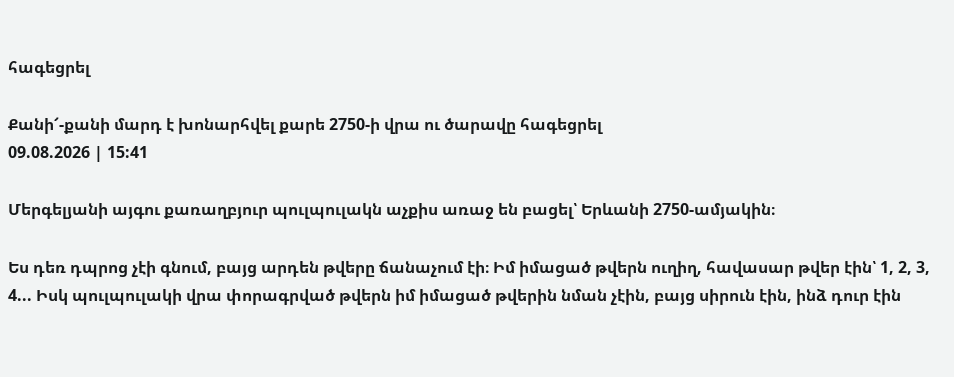հագեցրել

Քանի՜-քանի մարդ է խոնարհվել քարե 2750-ի վրա ու ծարավը հագեցրել
09.08.2026 | 15:41

Մերգելյանի այգու քառաղբյուր պուլպուլակն աչքիս առաջ են բացել՝ Երևանի 2750-ամյակին։

Ես դեռ դպրոց չէի գնում, բայց արդեն թվերը ճանաչում էի։ Իմ իմացած թվերն ուղիղ, հավասար թվեր էին՝ 1, 2, 3, 4... Իսկ պուլպուլակի վրա փորագրված թվերն իմ իմացած թվերին նման չէին, բայց սիրուն էին, ինձ դուր էին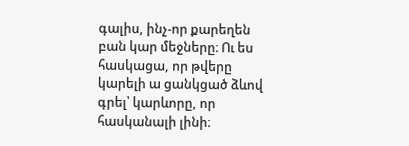գալիս, ինչ-որ քարեղեն բան կար մեջները։ Ու ես հասկացա, որ թվերը կարելի ա ցանկցած ձևով գրել՝ կարևորը, որ հասկանալի լինի։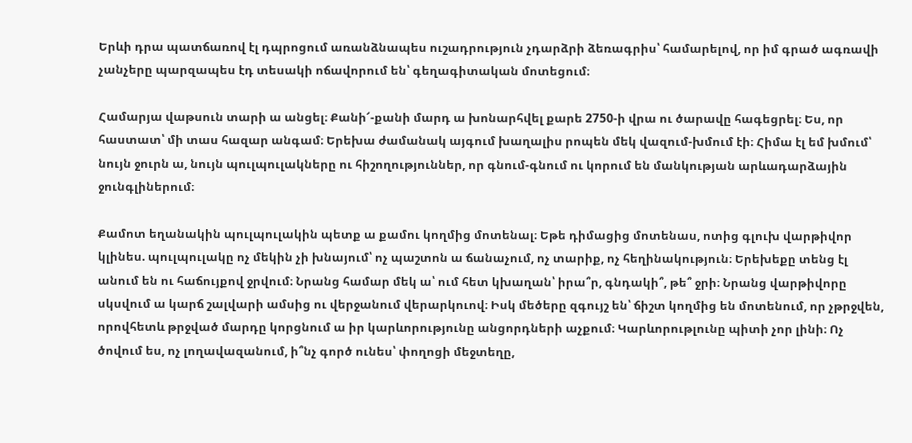Երևի դրա պատճառով էլ դպրոցում առանձնապես ուշադրություն չդարձրի ձեռագրիս՝ համարելով, որ իմ գրած ագռավի չանչերը պարզապես էդ տեսակի ոճավորում են՝ գեղագիտական մոտեցում։

Համարյա վաթսուն տարի ա անցել։ Քանի՜-քանի մարդ ա խոնարհվել քարե 2750-ի վրա ու ծարավը հագեցրել։ Ես, որ հաստատ՝ մի տաս հազար անգամ։ Երեխա ժամանակ այգում խաղալիս րոպեն մեկ վազում-խմում էի։ Հիմա էլ եմ խմում՝ նույն ջուրն ա, նույն պուլպուլակները ու հիշողություններ, որ գնում-գնում ու կորում են մանկության արևադարձային ջունգլիներում։

Քամոտ եղանակին պուլպուլակին պետք ա քամու կողմից մոտենալ։ Եթե դիմացից մոտենաս, ոտից գլուխ վարթիվոր կլինես. պուլպուլակը ոչ մեկին չի խնայում՝ ոչ պաշտոն ա ճանաչում, ոչ տարիք, ոչ հեղինակություն։ Երեխեքը տենց էլ անում են ու հաճույքով ջրվում։ Նրանց համար մեկ ա՝ ում հետ կխաղան՝ իրա՞ր, գնդակի՞, թե՞ ջրի։ Նրանց վարթիվորը սկսվում ա կարճ շալվարի ամսից ու վերջանում վերարկուով։ Իսկ մեծերը զգույշ են՝ ճիշտ կողմից են մոտենում, որ չթրջվեն, որովհետև թրջված մարդը կորցնում ա իր կարևորությունը անցորդների աչքում։ Կարևորութլունը պիտի չոր լինի։ Ոչ ծովում ես, ոչ լողավազանում, ի՞նչ գործ ունես՝ փողոցի մեջտեղը,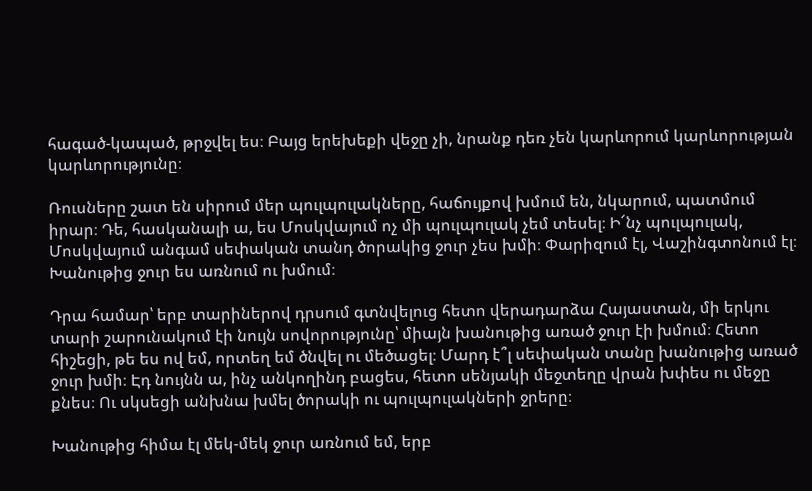հագած-կապած, թրջվել ես։ Բայց երեխեքի վեջը չի, նրանք դեռ չեն կարևորում կարևորության կարևորությունը։

Ռուսները շատ են սիրում մեր պուլպուլակները, հաճույքով խմում են, նկարում, պատմում իրար։ Դե, հասկանալի ա, ես Մոսկվայում ոչ մի պուլպուլակ չեմ տեսել։ Ի՜նչ պուլպուլակ, Մոսկվայում անգամ սեփական տանդ ծորակից ջուր չես խմի։ Փարիզում էլ, Վաշինգտոնում էլ։ Խանութից ջուր ես առնում ու խմում։

Դրա համար՝ երբ տարիներով դրսում գտնվելուց հետո վերադարձա Հայաստան, մի երկու տարի շարունակում էի նույն սովորությունը՝ միայն խանութից առած ջուր էի խմում։ Հետո հիշեցի, թե ես ով եմ, որտեղ եմ ծնվել ու մեծացել։ Մարդ է՞լ սեփական տանը խանութից առած ջուր խմի։ Էդ նույնն ա, ինչ անկողինդ բացես, հետո սենյակի մեջտեղը վրան խփես ու մեջը քնես։ Ու սկսեցի անխնա խմել ծորակի ու պուլպուլակների ջրերը։

Խանութից հիմա էլ մեկ-մեկ ջուր առնում եմ, երբ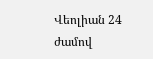Վեոլիան 24 ժամով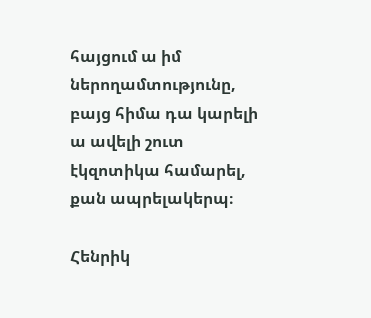հայցում ա իմ ներողամտությունը, բայց հիմա դա կարելի ա ավելի շուտ էկզոտիկա համարել, քան ապրելակերպ։

Հենրիկ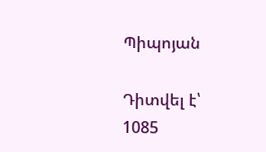Պիպոյան

Դիտվել է՝ 1085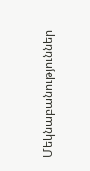Մեկնաբանություններ